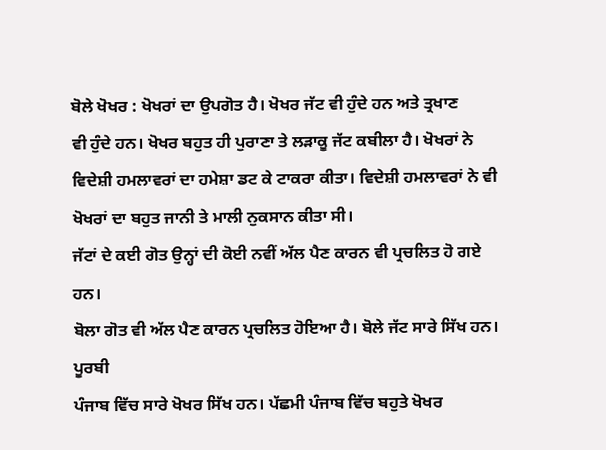ਬੋਲੇ ਖੋਖਰ : ਖੋਖਰਾਂ ਦਾ ਉਪਗੋਤ ਹੈ। ਖੋਖਰ ਜੱਟ ਵੀ ਹੁੰਦੇ ਹਨ ਅਤੇ ਤ੍ਰਖਾਣ
ਵੀ ਹੁੰਦੇ ਹਨ। ਖੋਖਰ ਬਹੁਤ ਹੀ ਪੁਰਾਣਾ ਤੇ ਲੜਾਕੂ ਜੱਟ ਕਬੀਲਾ ਹੈ। ਖੋਖਰਾਂ ਨੇ
ਵਿਦੇਸ਼ੀ ਹਮਲਾਵਰਾਂ ਦਾ ਹਮੇਸ਼ਾ ਡਟ ਕੇ ਟਾਕਰਾ ਕੀਤਾ। ਵਿਦੇਸ਼ੀ ਹਮਲਾਵਰਾਂ ਨੇ ਵੀ
ਖੋਖਰਾਂ ਦਾ ਬਹੁਤ ਜਾਨੀ ਤੇ ਮਾਲੀ ਨੁਕਸਾਨ ਕੀਤਾ ਸੀ।
ਜੱਟਾਂ ਦੇ ਕਈ ਗੋਤ ਉਨ੍ਹਾਂ ਦੀ ਕੋਈ ਨਵੀਂ ਅੱਲ ਪੈਣ ਕਾਰਨ ਵੀ ਪ੍ਰਚਲਿਤ ਹੋ ਗਏ ਹਨ।
ਬੋਲਾ ਗੋਤ ਵੀ ਅੱਲ ਪੈਣ ਕਾਰਨ ਪ੍ਰਚਲਿਤ ਹੋਇਆ ਹੈ। ਬੋਲੇ ਜੱਟ ਸਾਰੇ ਸਿੱਖ ਹਨ। ਪੂਰਬੀ
ਪੰਜਾਬ ਵਿੱਚ ਸਾਰੇ ਖੋਖਰ ਸਿੱਖ ਹਨ। ਪੱਛਮੀ ਪੰਜਾਬ ਵਿੱਚ ਬਹੁਤੇ ਖੋਖਰ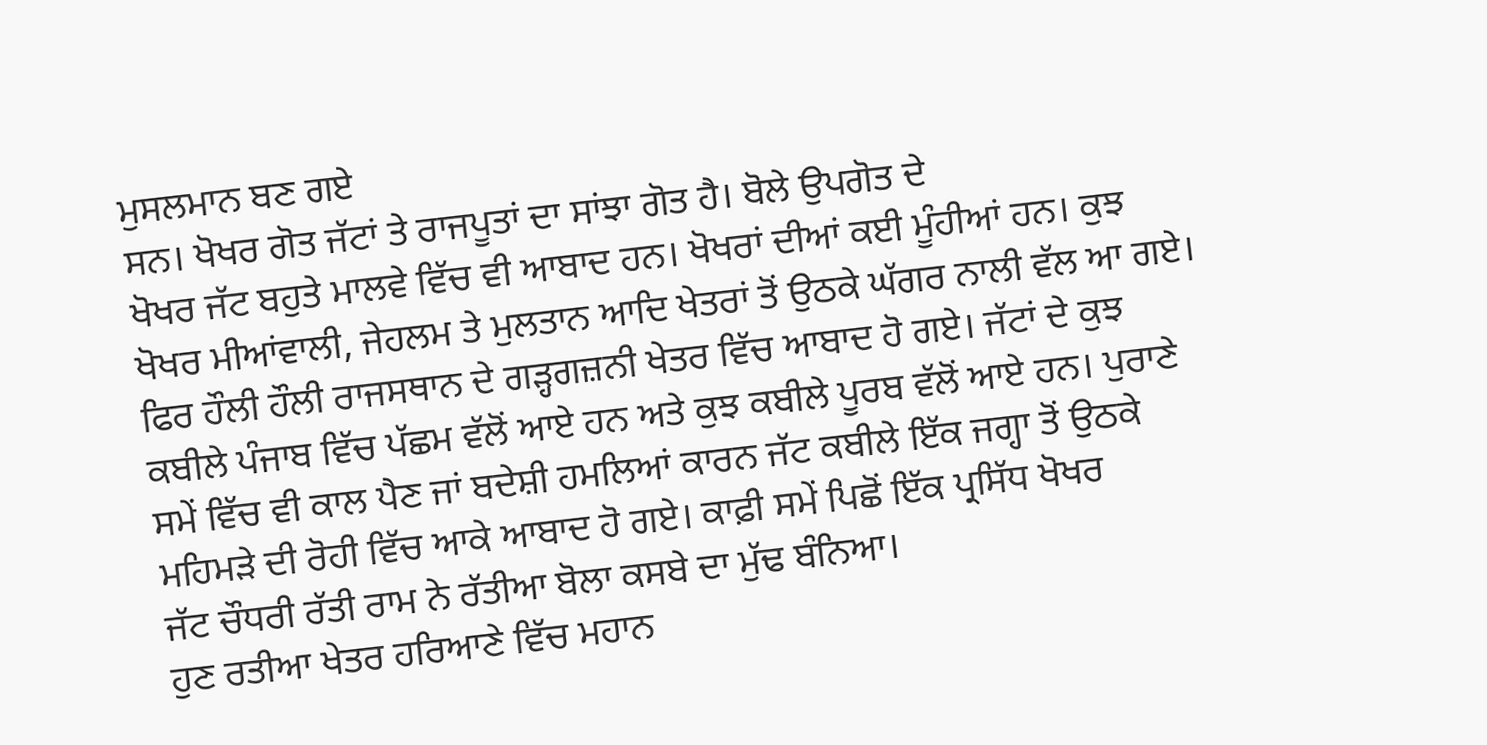ਮੁਸਲਮਾਨ ਬਣ ਗਏ
ਸਨ। ਖੋਖਰ ਗੋਤ ਜੱਟਾਂ ਤੇ ਰਾਜਪੂਤਾਂ ਦਾ ਸਾਂਝਾ ਗੋਤ ਹੈ। ਬੋਲੇ ਉਪਗੋਤ ਦੇ
ਖੋਖਰ ਜੱਟ ਬਹੁਤੇ ਮਾਲਵੇ ਵਿੱਚ ਵੀ ਆਬਾਦ ਹਨ। ਖੋਖਰਾਂ ਦੀਆਂ ਕਈ ਮੂੰਹੀਆਂ ਹਨ। ਕੁਝ
ਖੋਖਰ ਮੀਆਂਵਾਲੀ, ਜੇਹਲਮ ਤੇ ਮੁਲਤਾਨ ਆਦਿ ਖੇਤਰਾਂ ਤੋਂ ਉਠਕੇ ਘੱਗਰ ਨਾਲੀ ਵੱਲ ਆ ਗਏ।
ਫਿਰ ਹੌਲੀ ਹੌਲੀ ਰਾਜਸਥਾਨ ਦੇ ਗੜ੍ਹਗਜ਼ਨੀ ਖੇਤਰ ਵਿੱਚ ਆਬਾਦ ਹੋ ਗਏ। ਜੱਟਾਂ ਦੇ ਕੁਝ
ਕਬੀਲੇ ਪੰਜਾਬ ਵਿੱਚ ਪੱਛਮ ਵੱਲੋਂ ਆਏ ਹਨ ਅਤੇ ਕੁਝ ਕਬੀਲੇ ਪੂਰਬ ਵੱਲੋਂ ਆਏ ਹਨ। ਪੁਰਾਣੇ
ਸਮੇਂ ਵਿੱਚ ਵੀ ਕਾਲ ਪੈਣ ਜਾਂ ਬਦੇਸ਼ੀ ਹਮਲਿਆਂ ਕਾਰਨ ਜੱਟ ਕਬੀਲੇ ਇੱਕ ਜਗ੍ਹਾ ਤੋਂ ਉਠਕੇ
ਮਹਿਮੜੇ ਦੀ ਰੋਹੀ ਵਿੱਚ ਆਕੇ ਆਬਾਦ ਹੋ ਗਏ। ਕਾਫ਼ੀ ਸਮੇਂ ਪਿਛੋਂ ਇੱਕ ਪ੍ਰਸਿੱਧ ਖੋਖਰ
ਜੱਟ ਚੌਧਰੀ ਰੱਤੀ ਰਾਮ ਨੇ ਰੱਤੀਆ ਬੋਲਾ ਕਸਬੇ ਦਾ ਮੁੱਢ ਬੰਨਿਆ।
ਹੁਣ ਰਤੀਆ ਖੇਤਰ ਹਰਿਆਣੇ ਵਿੱਚ ਮਹਾਨ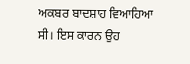ਅਕਬਰ ਬਾਦਸ਼ਾਹ ਵਿਆਹਿਆ ਸੀ। ਇਸ ਕਾਰਨ ਉਹ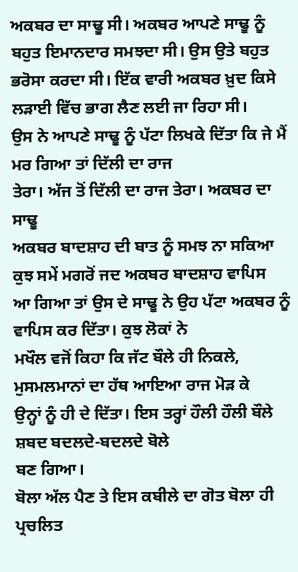ਅਕਬਰ ਦਾ ਸਾਢੂ ਸੀ। ਅਕਬਰ ਆਪਣੇ ਸਾਢੂ ਨੂੰ ਬਹੁਤ ਇਮਾਨਦਾਰ ਸਮਝਦਾ ਸੀ। ਉਸ ਉਤੇ ਬਹੁਤ
ਭਰੋਸਾ ਕਰਦਾ ਸੀ। ਇੱਕ ਵਾਰੀ ਅਕਬਰ ਖ਼ੁਦ ਕਿਸੇ ਲੜਾਈ ਵਿੱਚ ਭਾਗ ਲੈਣ ਲਈ ਜਾ ਰਿਹਾ ਸੀ।
ਉਸ ਨੇ ਆਪਣੇ ਸਾਢੂ ਨੂੰ ਪੱਟਾ ਲਿਖਕੇ ਦਿੱਤਾ ਕਿ ਜੇ ਮੈਂ ਮਰ ਗਿਆ ਤਾਂ ਦਿੱਲੀ ਦਾ ਰਾਜ
ਤੇਰਾ। ਅੱਜ ਤੋਂ ਦਿੱਲੀ ਦਾ ਰਾਜ ਤੇਰਾ। ਅਕਬਰ ਦਾ ਸਾਢੂ
ਅਕਬਰ ਬਾਦਸ਼ਾਹ ਦੀ ਬਾਤ ਨੂੰ ਸਮਝ ਨਾ ਸਕਿਆ ਕੁਝ ਸਮੇਂ ਮਗਰੋਂ ਜਦ ਅਕਬਰ ਬਾਦਸ਼ਾਹ ਵਾਪਿਸ
ਆ ਗਿਆ ਤਾਂ ਉਸ ਦੇ ਸਾਢੂ ਨੇ ਉਹ ਪੱਟਾ ਅਕਬਰ ਨੂੰ ਵਾਪਿਸ ਕਰ ਦਿੱਤਾ। ਕੁਝ ਲੋਕਾਂ ਨੇ
ਮਖੌਲ ਵਜੋਂ ਕਿਹਾ ਕਿ ਜੱਟ ਬੌਲੇ ਹੀ ਨਿਕਲੇ, ਮੁਸਮਲਮਾਨਾਂ ਦਾ ਹੱਥ ਆਇਆ ਰਾਜ ਮੋੜ ਕੇ
ਉਨ੍ਹਾਂ ਨੂੰ ਹੀ ਦੇ ਦਿੱਤਾ। ਇਸ ਤਰ੍ਹਾਂ ਹੌਲੀ ਹੌਲੀ ਬੌਲੇ ਸ਼ਬਦ ਬਦਲਦੇ-ਬਦਲਦੇ ਬੋਲੇ
ਬਣ ਗਿਆ।
ਬੋਲਾ ਅੱਲ ਪੈਣ ਤੇ ਇਸ ਕਬੀਲੇ ਦਾ ਗੋਤ ਬੋਲਾ ਹੀ ਪ੍ਰਚਲਿਤ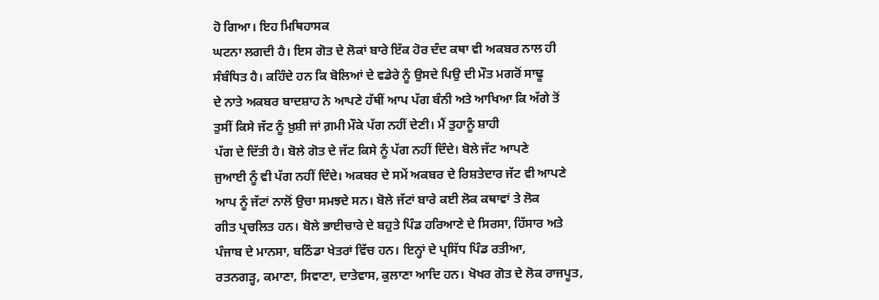ਹੋ ਗਿਆ। ਇਹ ਮਿਥਿਹਾਸਕ
ਘਟਨਾ ਲਗਦੀ ਹੈ। ਇਸ ਗੋਤ ਦੇ ਲੋਕਾਂ ਬਾਰੇ ਇੱਕ ਹੋਰ ਦੰਦ ਕਥਾ ਵੀ ਅਕਬਰ ਨਾਲ ਹੀ
ਸੰਬੰਧਿਤ ਹੈ। ਕਹਿੰਦੇ ਹਨ ਕਿ ਬੋਲਿਆਂ ਦੇ ਵਡੇਰੇ ਨੂੰ ਉਸਦੇ ਪਿਉ ਦੀ ਮੌਤ ਮਗਰੋਂ ਸਾਢੂ
ਦੇ ਨਾਤੇ ਅਕਬਰ ਬਾਦਸ਼ਾਹ ਨੇ ਆਪਣੇ ਹੱਥੀਂ ਆਪ ਪੱਗ ਬੰਨੀ ਅਤੇ ਆਖਿਆ ਕਿ ਅੱਗੇ ਤੋਂ
ਤੁਸੀਂ ਕਿਸੇ ਜੱਟ ਨੂੰ ਖ਼ੁਸ਼ੀ ਜਾਂ ਗ਼ਮੀ ਮੌਕੇ ਪੱਗ ਨਹੀਂ ਦੇਣੀ। ਮੈਂ ਤੁਹਾਨੂੰ ਸ਼ਾਹੀ
ਪੱਗ ਦੇ ਦਿੱਤੀ ਹੈ। ਬੋਲੇ ਗੋਤ ਦੇ ਜੱਟ ਕਿਸੇ ਨੂੰ ਪੱਗ ਨਹੀਂ ਦਿੰਦੇ। ਬੋਲੇ ਜੱਟ ਆਪਣੇ
ਜੁਆਈ ਨੂੰ ਵੀ ਪੱਗ ਨਹੀਂ ਦਿੰਦੇ। ਅਕਬਰ ਦੇ ਸਮੇਂ ਅਕਬਰ ਦੇ ਰਿਸ਼ਤੇਦਾਰ ਜੱਟ ਵੀ ਆਪਣੇ
ਆਪ ਨੂੰ ਜੱਟਾਂ ਨਾਲੋਂ ਉਚਾ ਸਮਝਦੇ ਸਨ। ਬੋਲੇ ਜੱਟਾਂ ਬਾਰੇ ਕਈ ਲੋਕ ਕਥਾਵਾਂ ਤੇ ਲੋਕ
ਗੀਤ ਪ੍ਰਚਲਿਤ ਹਨ। ਬੋਲੇ ਭਾਈਚਾਰੇ ਦੇ ਬਹੁਤੇ ਪਿੰਡ ਹਰਿਆਣੇ ਦੇ ਸਿਰਸਾ, ਹਿੱਸਾਰ ਅਤੇ
ਪੰਜਾਬ ਦੇ ਮਾਨਸਾ, ਬਠਿੰਡਾ ਖੇਤਰਾਂ ਵਿੱਚ ਹਨ। ਇਨ੍ਹਾਂ ਦੇ ਪ੍ਰਸਿੱਧ ਪਿੰਡ ਰਤੀਆ,
ਰਤਨਗੜ੍ਹ, ਕਮਾਣਾ, ਸਿਵਾਣਾ, ਦਾਤੇਵਾਸ, ਕੁਲਾਣਾ ਆਦਿ ਹਨ। ਖੋਖਰ ਗੋਤ ਦੇ ਲੋਕ ਰਾਜਪੂਤ,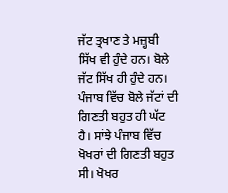ਜੱਟ ਤ੍ਰਖਾਣ ਤੇ ਮਜ਼੍ਹਬੀ ਸਿੱਖ ਵੀ ਹੁੰਦੇ ਹਨ। ਬੋਲੇ ਜੱਟ ਸਿੱਖ ਹੀ ਹੁੰਦੇ ਹਨ।
ਪੰਜਾਬ ਵਿੱਚ ਬੋਲੇ ਜੱਟਾਂ ਦੀ ਗਿਣਤੀ ਬਹੁਤ ਹੀ ਘੱਟ ਹੈ। ਸਾਂਝੇ ਪੰਜਾਬ ਵਿੱਚ
ਖੋਖਰਾਂ ਦੀ ਗਿਣਤੀ ਬਹੁਤ ਸੀ। ਖੋਖਰ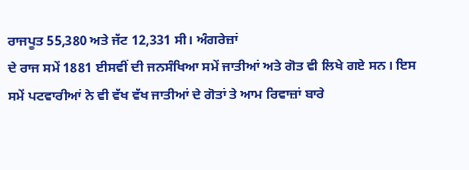ਰਾਜਪੂਤ 55,380 ਅਤੇ ਜੱਟ 12,331 ਸੀ। ਅੰਗਰੇਜ਼ਾਂ
ਦੇ ਰਾਜ ਸਮੇਂ 1881 ਈਸਵੀਂ ਦੀ ਜਨਸੰਖਿਆ ਸਮੇਂ ਜਾਤੀਆਂ ਅਤੇ ਗੋਤ ਵੀ ਲਿਖੇ ਗਏ ਸਨ। ਇਸ
ਸਮੇਂ ਪਟਵਾਰੀਆਂ ਨੇ ਵੀ ਵੱਖ ਵੱਖ ਜਾਤੀਆਂ ਦੇ ਗੋਤਾਂ ਤੇ ਆਮ ਰਿਵਾਜ਼ਾਂ ਬਾਰੇ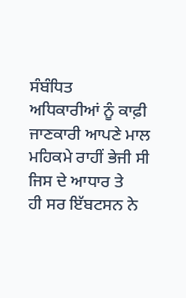ਸੰਬੰਧਿਤ
ਅਧਿਕਾਰੀਆਂ ਨੂੰ ਕਾਫ਼ੀ ਜਾਣਕਾਰੀ ਆਪਣੇ ਮਾਲ ਮਹਿਕਮੇ ਰਾਹੀਂ ਭੇਜੀ ਸੀ ਜਿਸ ਦੇ ਆਧਾਰ ਤੇ
ਹੀ ਸਰ ਇੱਬਟਸਨ ਨੇ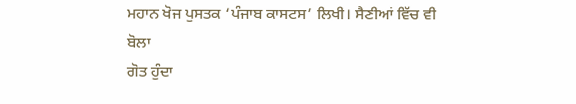ਮਹਾਨ ਖੋਜ ਪੁਸਤਕ ‘ਪੰਜਾਬ ਕਾਸਟਸ’ ਲਿਖੀ। ਸੈਣੀਆਂ ਵਿੱਚ ਵੀ ਬੋਲਾ
ਗੋਤ ਹੁੰਦਾ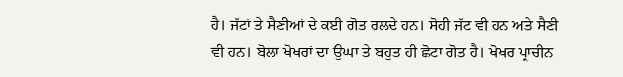ਹੈ। ਜੱਟਾਂ ਤੇ ਸੈਣੀਆਂ ਦੇ ਕਈ ਗੋਤ ਰਲਦੇ ਹਨ। ਸੋਹੀ ਜੱਟ ਵੀ ਹਨ ਅਤੇ ਸੈਣੀ
ਵੀ ਹਨ। ਬੋਲਾ ਖੋਖਰਾਂ ਦਾ ਉਘਾ ਤੇ ਬਹੁਤ ਹੀ ਛੋਟਾ ਗੋਤ ਹੈ। ਖੋਖਰ ਪ੍ਰਾਚੀਨ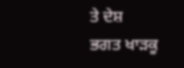ਤੇ ਦੇਸ਼
ਭਗਤ ਖਾੜਕੂ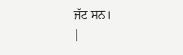ਜੱਟ ਸਨ।
|